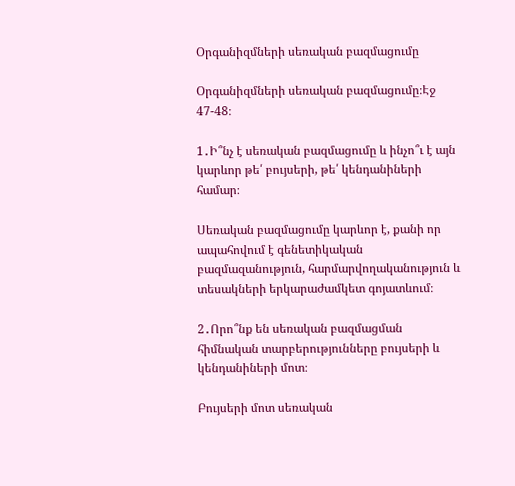Օրգանիզմների սեռական բազմացումը

Օրգանիզմների սեռական բազմացումը։Էջ 47-48։

1․Ի՞նչ է սեռական բազմացումը և ինչո՞ւ է այն կարևոր թե՛ բույսերի, թե՛ կենդանիների համար։

Սեռական բազմացումը կարևոր է, քանի որ ապահովում է գենետիկական բազմազանություն, հարմարվողականություն և տեսակների երկարաժամկետ գոյատևում։

2․Որո՞նք են սեռական բազմացման հիմնական տարբերությունները բույսերի և կենդանիների մոտ։

Բույսերի մոտ սեռական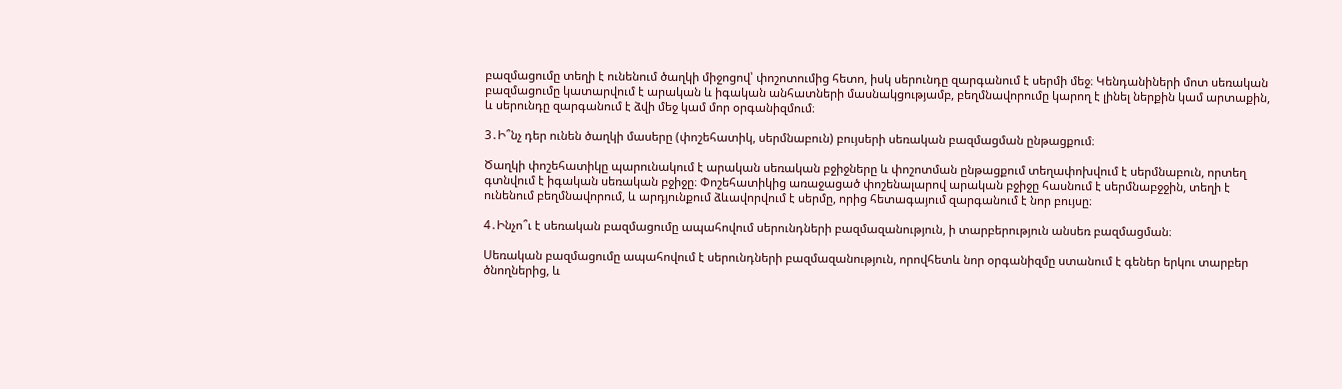բազմացումը տեղի է ունենում ծաղկի միջոցով՝ փոշոտումից հետո, իսկ սերունդը զարգանում է սերմի մեջ։ Կենդանիների մոտ սեռական բազմացումը կատարվում է արական և իգական անհատների մասնակցությամբ, բեղմնավորումը կարող է լինել ներքին կամ արտաքին, և սերունդը զարգանում է ձվի մեջ կամ մոր օրգանիզմում։

3․Ի՞նչ դեր ունեն ծաղկի մասերը (փոշեհատիկ, սերմնաբուն) բույսերի սեռական բազմացման ընթացքում։

Ծաղկի փոշեհատիկը պարունակում է արական սեռական բջիջները և փոշոտման ընթացքում տեղափոխվում է սերմնաբուն, որտեղ գտնվում է իգական սեռական բջիջը։ Փոշեհատիկից առաջացած փոշենալարով արական բջիջը հասնում է սերմնաբջջին, տեղի է ունենում բեղմնավորում, և արդյունքում ձևավորվում է սերմը, որից հետագայում զարգանում է նոր բույսը։

4․Ինչո՞ւ է սեռական բազմացումը ապահովում սերունդների բազմազանություն, ի տարբերություն անսեռ բազմացման։

Սեռական բազմացումը ապահովում է սերունդների բազմազանություն, որովհետև նոր օրգանիզմը ստանում է գեներ երկու տարբեր ծնողներից, և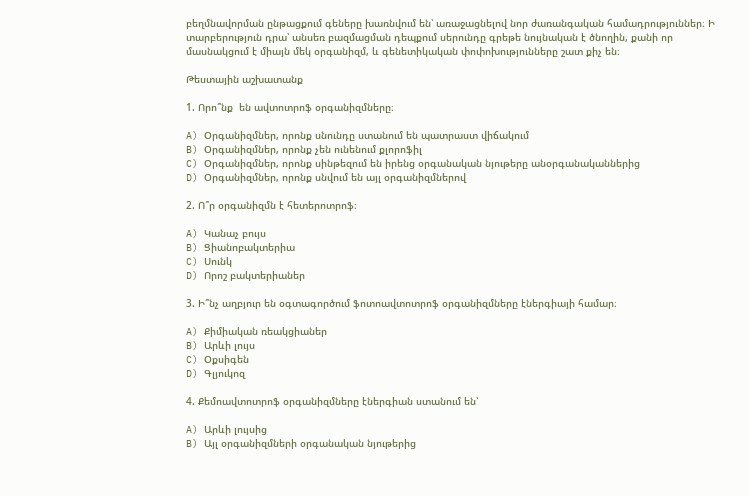բեղմնավորման ընթացքում գեները խառնվում են՝ առաջացնելով նոր ժառանգական համադրություններ։ Ի տարբերություն դրա՝ անսեռ բազմացման դեպքում սերունդը գրեթե նույնական է ծնողին, քանի որ մասնակցում է միայն մեկ օրգանիզմ, և գենետիկական փոփոխությունները շատ քիչ են։

Թեստային աշխատանք

1. Որո՞նք  են ավտոտրոֆ օրգանիզմները։

A) Օրգանիզմներ, որոնք սնունդը ստանում են պատրաստ վիճակում
B) Օրգանիզմներ, որոնք չեն ունենում քլորոֆիլ
C) Օրգանիզմներ, որոնք սինթեզում են իրենց օրգանական նյութերը անօրգանականներից
D) Օրգանիզմներ, որոնք սնվում են այլ օրգանիզմներով

2. Ո՞ր օրգանիզմն է հետերոտրոֆ։

A) Կանաչ բույս
B) Ցիանոբակտերիա
C) Սունկ
D) Որոշ բակտերիաներ

3. Ի՞նչ աղբյուր են օգտագործում ֆոտոավտոտրոֆ օրգանիզմները էներգիայի համար։

A) Քիմիական ռեակցիաներ
B) Արևի լույս
C) Օքսիգեն
D) Գլյուկոզ

4. Քեմոավտոտրոֆ օրգանիզմները էներգիան ստանում են՝

A) Արևի լույսից
B) Այլ օրգանիզմների օրգանական նյութերից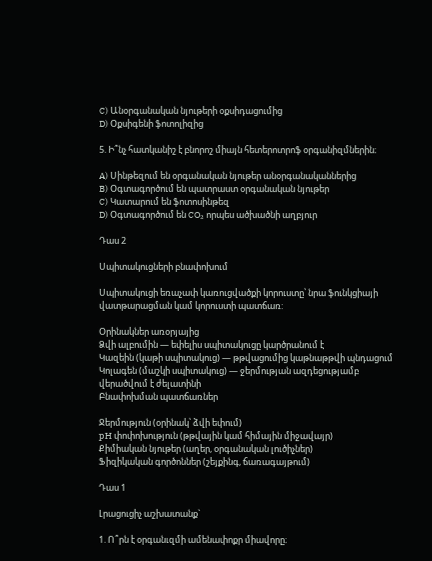C) Անօրգանական նյութերի օքսիդացումից
D) Օքսիգենի ֆոտոլիզից

5. Ի՞նչ հատկանիշ է բնորոշ միայն հետերոտրոֆ օրգանիզմներին։

A) Սինթեզում են օրգանական նյութեր անօրգանականներից
B) Օգտագործում են պատրաստ օրգանական նյութեր
C) Կատարում են ֆոտոսինթեզ
D) Օգտագործում են CO₂ որպես ածխածնի աղբյուր

Դաս 2

Սպիտակուցների բնափոխում

Սպիտակուցի եռաչափ կառուցվածքի կորուստը՝ նրա ֆունկցիայի վատթարացման կամ կորուստի պատճառ:

Օրինակներ առօրյայից
Ձվի ալբումին — եփելիս սպիտակուցը կարծրանում է
Կազեին (կաթի սպիտակուց) — թթվացումից կաթնաթթվի պնդացում
Կոլագեն (մաշկի սպիտակուց) — ջերմության ազդեցությամբ վերածվում է ժելատինի
Բնափոխման պատճառներ

Ջերմություն (օրինակ՝ ձվի եփում)
pH փոփոխություն (թթվային կամ հիմային միջավայր)
Քիմիական նյութեր (աղեր, օրգանական լուծիչներ)
Ֆիզիկական գործոններ (շեյքինգ, ճառագայթում)

Դաս 1

Լրացուցիչ աշխատանք`

1. Ո՞րն է օրգանւզմի ամենափոքր միավորը։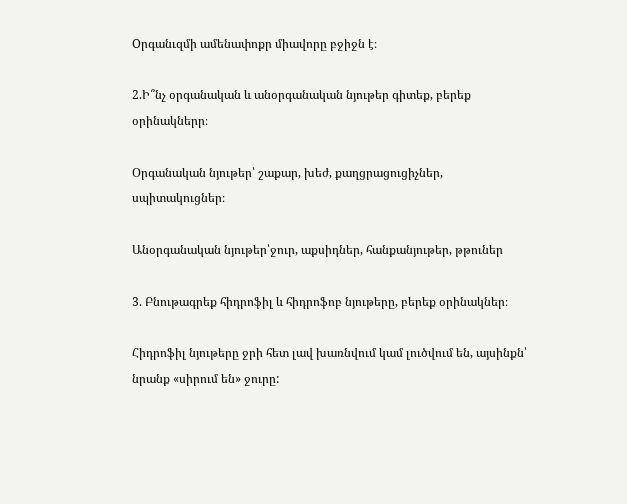Oրգանւզմի ամենափոքր միավորը բջիջն է։

2.Ի՞նչ օրգանական և անօրգանական նյութեր գիտեք, բերեք օրինակներր։

Օրգանական նյութեր՝ շաքար, խեժ, քաղցրացուցիչներ, սպիտակուցներ։

Անօրգանական նյութեր՝ջուր, աքսիդներ, հանքանյութեր, թթուներ

3. Բնութագրեք հիդրոֆիլ և հիդրոֆոբ նյութերը, բերեք օրինակներ։

Հիդրոֆիլ նյութերը ջրի հետ լավ խառնվում կամ լուծվում են, այսինքն՝ նրանք «սիրում են» ջուրը: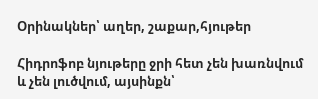Օրինակներ՝ աղեր, շաքար,հյութեր

Հիդրոֆոբ նյութերը ջրի հետ չեն խառնվում և չեն լուծվում, այսինքն՝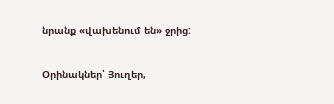նրանք «վախենում են» ջրից:

Օրինակներ՝ Յուղեր,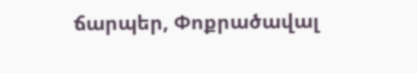ճարպեր, Փոքրածավալ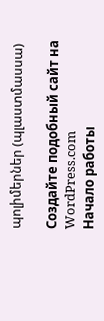պոլիմերներ (պլաստմասսա)

Создайте подобный сайт на WordPress.com
Начало работы